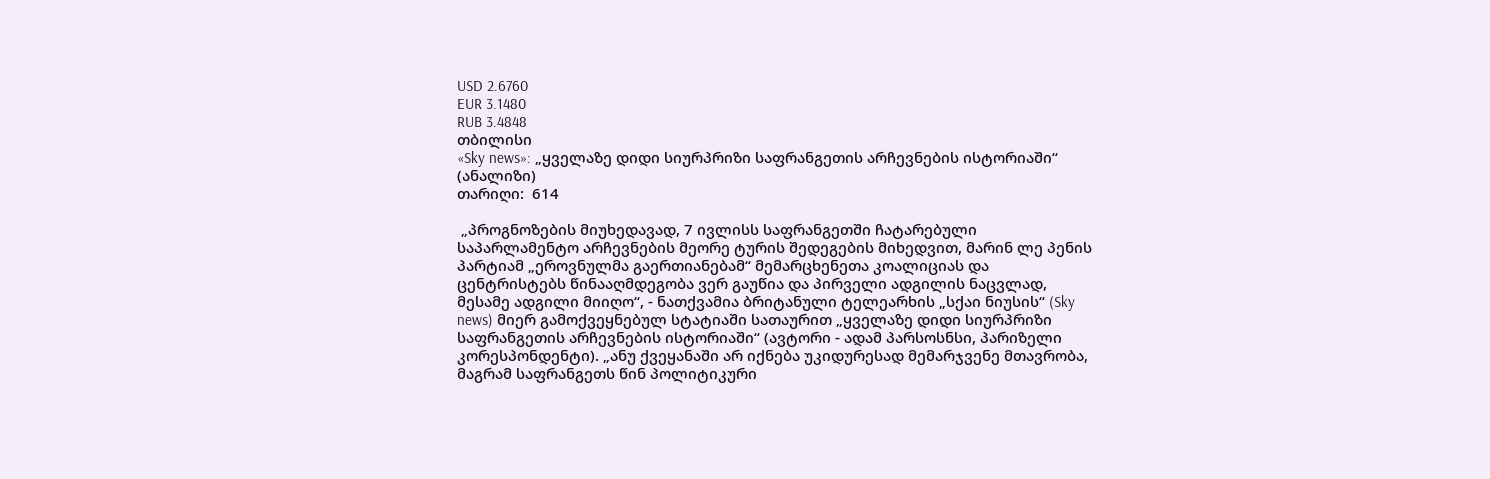USD 2.6760
EUR 3.1480
RUB 3.4848
თბილისი
«Sky news»: „ყველაზე დიდი სიურპრიზი საფრანგეთის არჩევნების ისტორიაში“ (ანალიზი)
თარიღი:  614

 „პროგნოზების მიუხედავად, 7 ივლისს საფრანგეთში ჩატარებული საპარლამენტო არჩევნების მეორე ტურის შედეგების მიხედვით, მარინ ლე პენის პარტიამ „ეროვნულმა გაერთიანებამ“ მემარცხენეთა კოალიციას და ცენტრისტებს წინააღმდეგობა ვერ გაუწია და პირველი ადგილის ნაცვლად, მესამე ადგილი მიიღო“, - ნათქვამია ბრიტანული ტელეარხის „სქაი ნიუსის“ (Sky news) მიერ გამოქვეყნებულ სტატიაში სათაურით „ყველაზე დიდი სიურპრიზი საფრანგეთის არჩევნების ისტორიაში“ (ავტორი - ადამ პარსოსნსი, პარიზელი კორესპონდენტი). „ანუ ქვეყანაში არ იქნება უკიდურესად მემარჯვენე მთავრობა, მაგრამ საფრანგეთს წინ პოლიტიკური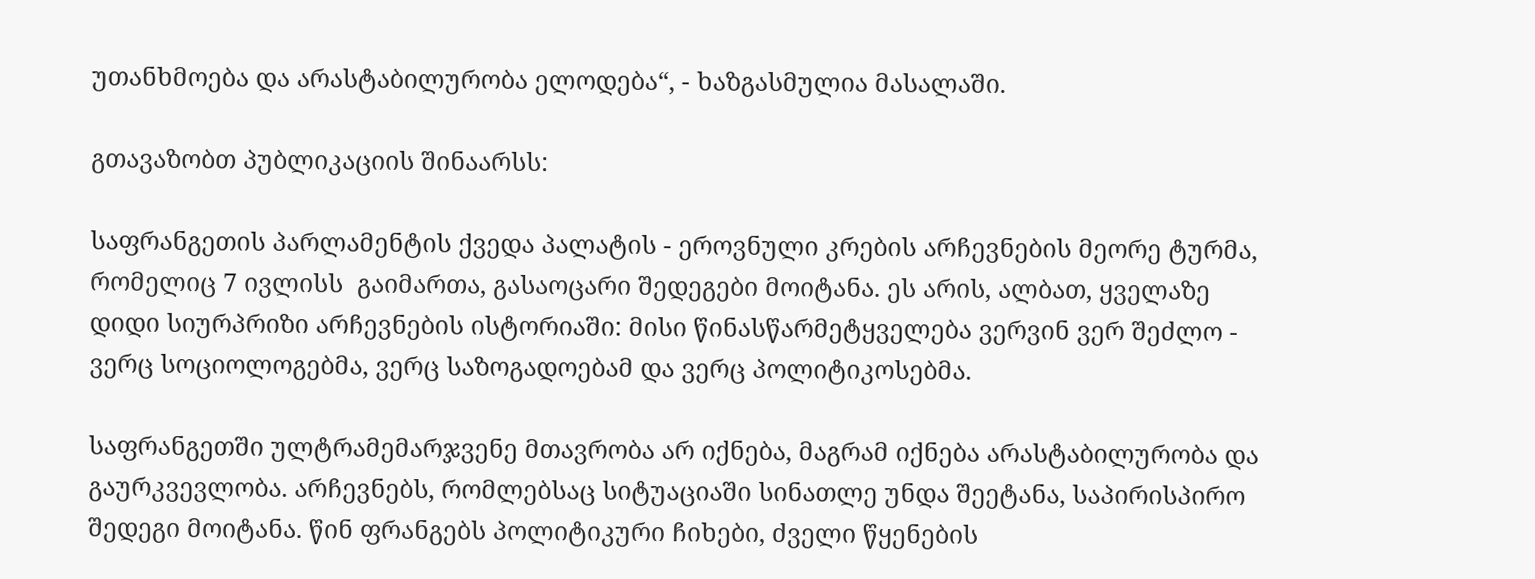უთანხმოება და არასტაბილურობა ელოდება“, - ხაზგასმულია მასალაში.

გთავაზობთ პუბლიკაციის შინაარსს:

საფრანგეთის პარლამენტის ქვედა პალატის - ეროვნული კრების არჩევნების მეორე ტურმა, რომელიც 7 ივლისს  გაიმართა, გასაოცარი შედეგები მოიტანა. ეს არის, ალბათ, ყველაზე დიდი სიურპრიზი არჩევნების ისტორიაში: მისი წინასწარმეტყველება ვერვინ ვერ შეძლო - ვერც სოციოლოგებმა, ვერც საზოგადოებამ და ვერც პოლიტიკოსებმა.

საფრანგეთში ულტრამემარჯვენე მთავრობა არ იქნება, მაგრამ იქნება არასტაბილურობა და გაურკვევლობა. არჩევნებს, რომლებსაც სიტუაციაში სინათლე უნდა შეეტანა, საპირისპირო შედეგი მოიტანა. წინ ფრანგებს პოლიტიკური ჩიხები, ძველი წყენების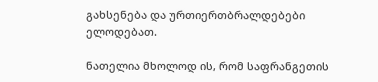გახსენება და ურთიერთბრალდებები ელოდებათ.

ნათელია მხოლოდ ის, რომ საფრანგეთის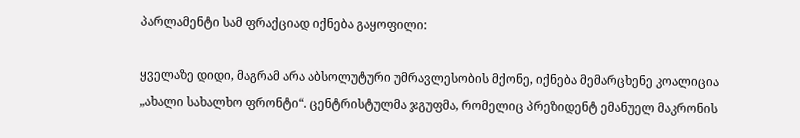პარლამენტი სამ ფრაქციად იქნება გაყოფილი:

ყველაზე დიდი, მაგრამ არა აბსოლუტური უმრავლესობის მქონე, იქნება მემარცხენე კოალიცია „ახალი სახალხო ფრონტი“. ცენტრისტულმა ჯგუფმა, რომელიც პრეზიდენტ ემანუელ მაკრონის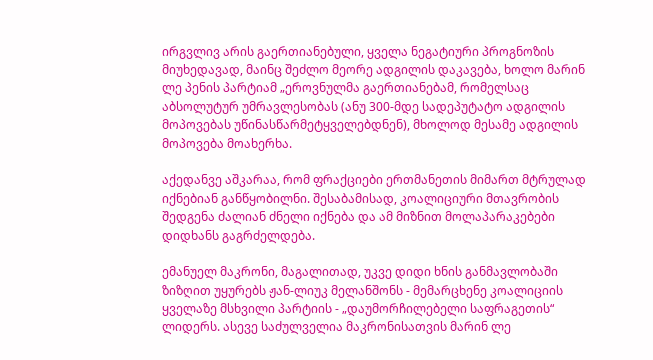ირგვლივ არის გაერთიანებული, ყველა ნეგატიური პროგნოზის მიუხედავად, მაინც შეძლო მეორე ადგილის დაკავება, ხოლო მარინ ლე პენის პარტიამ „ეროვნულმა გაერთიანებამ, რომელსაც აბსოლუტურ უმრავლესობას (ანუ 300-მდე სადეპუტატო ადგილის მოპოვებას უწინასწარმეტყველებდნენ), მხოლოდ მესამე ადგილის მოპოვება მოახერხა.

აქედანვე აშკარაა, რომ ფრაქციები ერთმანეთის მიმართ მტრულად იქნებიან განწყობილნი. შესაბამისად, კოალიციური მთავრობის შედგენა ძალიან ძნელი იქნება და ამ მიზნით მოლაპარაკებები დიდხანს გაგრძელდება.

ემანუელ მაკრონი, მაგალითად, უკვე დიდი ხნის განმავლობაში ზიზღით უყურებს ჟან-ლიუკ მელანშონს - მემარცხენე კოალიციის ყველაზე მსხვილი პარტიის - „დაუმორჩილებელი საფრაგეთის“ ლიდერს. ასევე საძულველია მაკრონისათვის მარინ ლე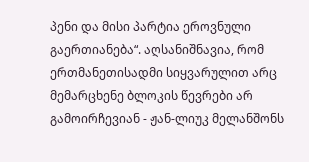პენი და მისი პარტია ეროვნული გაერთიანება“. აღსანიშნავია, რომ ერთმანეთისადმი სიყვარულით არც მემარცხენე ბლოკის წევრები არ გამოირჩევიან - ჟან-ლიუკ მელანშონს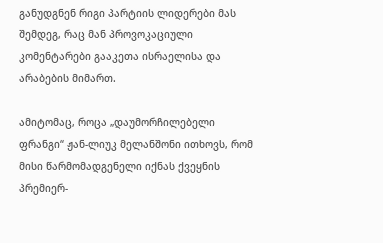განუდგნენ რიგი პარტიის ლიდერები მას შემდეგ, რაც მან პროვოკაციული კომენტარები გააკეთა ისრაელისა და არაბების მიმართ.

ამიტომაც, როცა „დაუმორჩილებელი ფრანგი“ ჟან-ლიუკ მელანშონი ითხოვს, რომ მისი წარმომადგენელი იქნას ქვეყნის პრემიერ-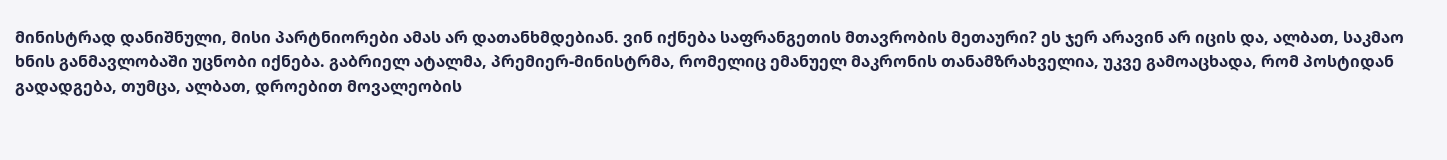მინისტრად დანიშნული, მისი პარტნიორები ამას არ დათანხმდებიან. ვინ იქნება საფრანგეთის მთავრობის მეთაური? ეს ჯერ არავინ არ იცის და, ალბათ, საკმაო ხნის განმავლობაში უცნობი იქნება. გაბრიელ ატალმა, პრემიერ-მინისტრმა, რომელიც ემანუელ მაკრონის თანამზრახველია, უკვე გამოაცხადა, რომ პოსტიდან გადადგება, თუმცა, ალბათ, დროებით მოვალეობის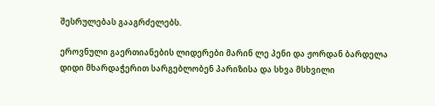შესრულებას გააგრძელებს.

ეროვნული გაერთიანების ლიდერები მარინ ლე პენი და ჟორდან ბარდელა დიდი მხარდაჭერით სარგებლობენ პარიზისა და სხვა მსხვილი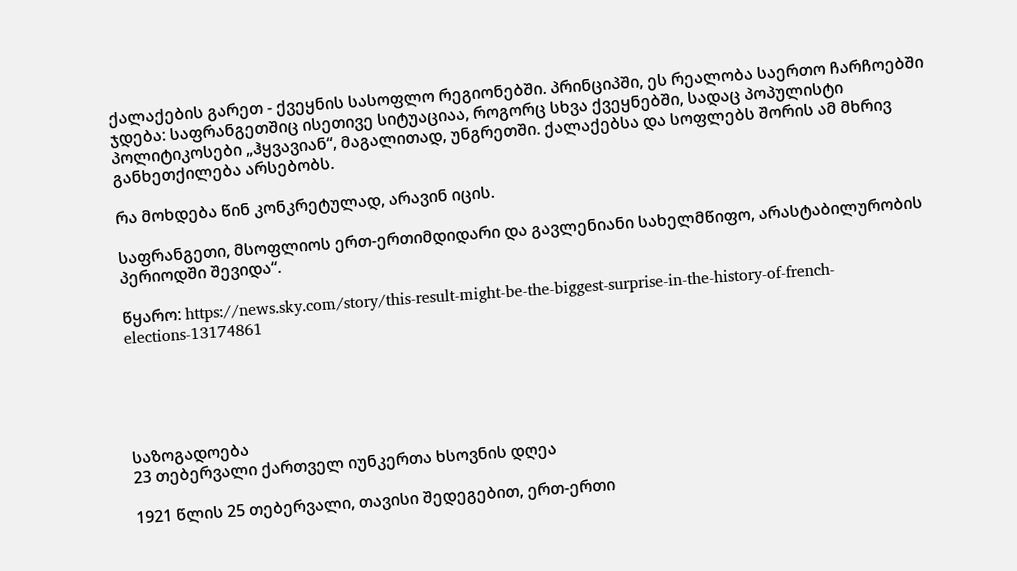ქალაქების გარეთ - ქვეყნის სასოფლო რეგიონებში. პრინციპში, ეს რეალობა საერთო ჩარჩოებში ჯდება: საფრანგეთშიც ისეთივე სიტუაციაა, როგორც სხვა ქვეყნებში, სადაც პოპულისტი პოლიტიკოსები „ჰყვავიან“, მაგალითად, უნგრეთში. ქალაქებსა და სოფლებს შორის ამ მხრივ განხეთქილება არსებობს.

რა მოხდება წინ კონკრეტულად, არავინ იცის.

საფრანგეთი, მსოფლიოს ერთ-ერთიმდიდარი და გავლენიანი სახელმწიფო, არასტაბილურობის პერიოდში შევიდა“.

წყარო: https://news.sky.com/story/this-result-might-be-the-biggest-surprise-in-the-history-of-french-elections-13174861





საზოგადოება
23 თებერვალი ქართველ იუნკერთა ხსოვნის დღეა

1921 წლის 25 თებერვალი, თავისი შედეგებით, ერთ-ერთი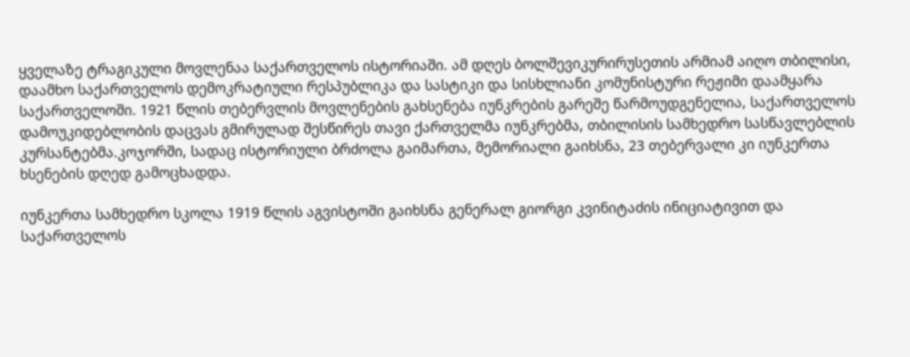ყველაზე ტრაგიკული მოვლენაა საქართველოს ისტორიაში. ამ დღეს ბოლშევიკურირუსეთის არმიამ აიღო თბილისი, დაამხო საქართველოს დემოკრატიული რესპუბლიკა და სასტიკი და სისხლიანი კომუნისტური რეჟიმი დაამყარა საქართველოში. 1921 წლის თებერვლის მოვლენების გახსენება იუნკრების გარეშე წარმოუდგენელია, საქართველოს დამოუკიდებლობის დაცვას გმირულად შესწირეს თავი ქართველმა იუნკრებმა, თბილისის სამხედრო სასწავლებლის კურსანტებმა.კოჯორში, სადაც ისტორიული ბრძოლა გაიმართა, მემორიალი გაიხსნა, 23 თებერვალი კი იუნკერთა ხსენების დღედ გამოცხადდა.

იუნკერთა სამხედრო სკოლა 1919 წლის აგვისტოში გაიხსნა გენერალ გიორგი კვინიტაძის ინიციატივით და საქართველოს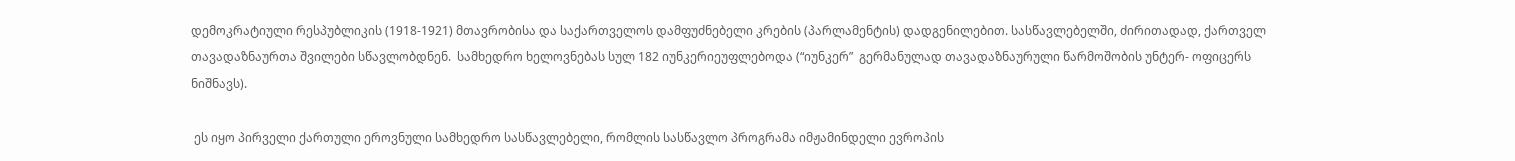დემოკრატიული რესპუბლიკის (1918-1921) მთავრობისა და საქართველოს დამფუძნებელი კრების (პარლამენტის) დადგენილებით. სასწავლებელში, ძირითადად, ქართველ თავადაზნაურთა შვილები სწავლობდნენ.  სამხედრო ხელოვნებას სულ 182 იუნკერიეუფლებოდა (“იუნკერ”  გერმანულად თავადაზნაურული წარმოშობის უნტერ- ოფიცერს ნიშნავს).

 ეს იყო პირველი ქართული ეროვნული სამხედრო სასწავლებელი, რომლის სასწავლო პროგრამა იმჟამინდელი ევროპის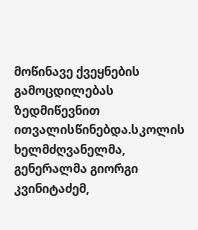მოწინავე ქვეყნების გამოცდილებას ზედმიწევნით ითვალისწინებდა.სკოლის ხელმძღვანელმა, გენერალმა გიორგი კვინიტაძემ,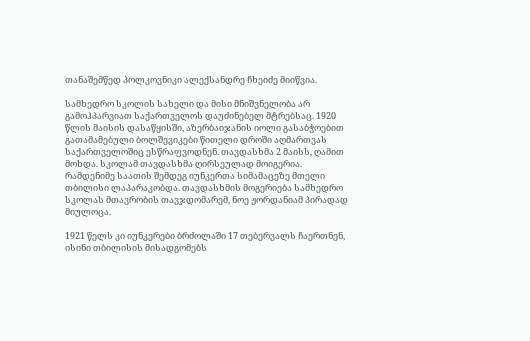თანაშემწედ პოლკოვნიკი ალექსანდრე ჩხეიძე მიიწვია.

სამხედრო სკოლის სახელი და მისი მნიშვნელობა არ გამოჰპარვიათ საქართველოს დაუძინებელ მტრებსაც. 1920 წლის მაისის დასაწყისში, აზერბაიჯანის იოლი გასაბჭოებით გათამამებული ბოლშევიკები წითელი დროში აღმართვას საქართველოშიც ესწრაფვოდნენ. თავდასხმა 2 მაისს, ღამით მოხდა. სკოლამ თავდასხმა ღირსეულად მოიგერია. რამდენიმე საათის შემდეგ იუნკერთა სიმამაცეზე მთელი თბილისი ლაპარაკობდა. თავდასხმის მოგერიება სამხედრო სკოლას მთავრობის თავჯდომარემ, ნოე ჟორდანიამ პირადად მიულოცა.

1921 წელს კი იუნკერები ბრძოლაში 17 თებერვალს ჩაერთნენ, ისინი თბილისის მისადგომებს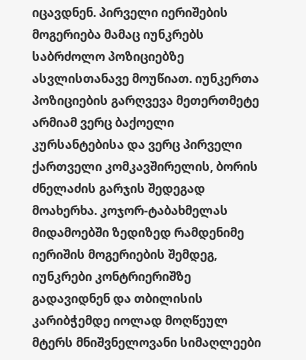იცავდნენ. პირველი იერიშების მოგერიება მამაც იუნკრებს საბრძოლო პოზიციებზე ასვლისთანავე მოუწიათ. იუნკერთა პოზიციების გარღვევა მეთერთმეტე არმიამ ვერც ბაქოელი კურსანტებისა და ვერც პირველი ქართველი კომკავშირელის, ბორის ძნელაძის გარჯის შედეგად მოახერხა. კოჯორ-ტაბახმელას მიდამოებში ზედიზედ რამდენიმე იერიშის მოგერიების შემდეგ, იუნკრები კონტრიერიშზე გადავიდნენ და თბილისის კარიბჭემდე იოლად მოღწეულ მტერს მნიშვნელოვანი სიმაღლეები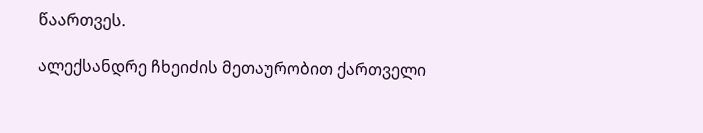წაართვეს.

ალექსანდრე ჩხეიძის მეთაურობით ქართველი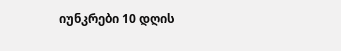იუნკრები 10 დღის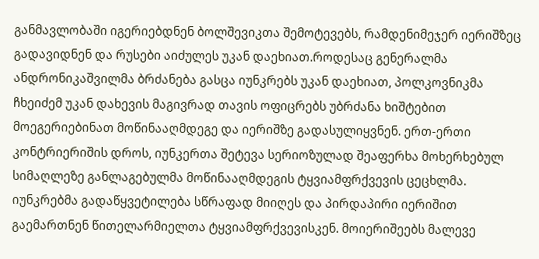განმავლობაში იგერიებდნენ ბოლშევიკთა შემოტევებს, რამდენიმეჯერ იერიშზეც გადავიდნენ და რუსები აიძულეს უკან დაეხიათ.როდესაც გენერალმა ანდრონიკაშვილმა ბრძანება გასცა იუნკრებს უკან დაეხიათ, პოლკოვნიკმა ჩხეიძემ უკან დახევის მაგივრად თავის ოფიცრებს უბრძანა ხიშტებით მოეგერიებინათ მოწინააღმდეგე და იერიშზე გადასულიყვნენ. ერთ-ერთი კონტრიერიშის დროს, იუნკერთა შეტევა სერიოზულად შეაფერხა მოხერხებულ სიმაღლეზე განლაგებულმა მოწინააღმდეგის ტყვიამფრქვევის ცეცხლმა. იუნკრებმა გადაწყვეტილება სწრაფად მიიღეს და პირდაპირი იერიშით გაემართნენ წითელარმიელთა ტყვიამფრქვევისკენ. მოიერიშეებს მალევე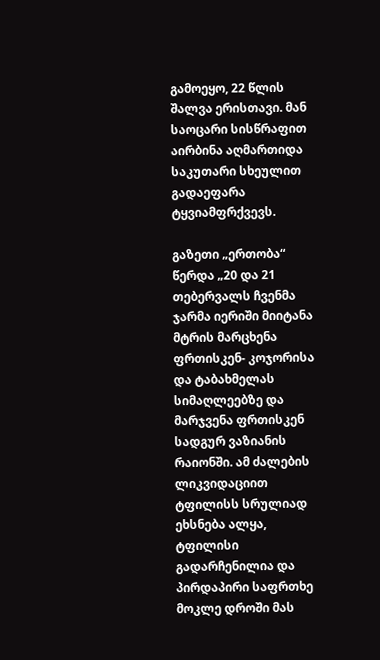გამოეყო, 22 წლის შალვა ერისთავი. მან საოცარი სისწრაფით აირბინა აღმართიდა საკუთარი სხეულით გადაეფარა ტყვიამფრქვევს.

გაზეთი „ერთობა“ წერდა „20 და 21 თებერვალს ჩვენმა ჯარმა იერიში მიიტანა მტრის მარცხენა ფრთისკენ- კოჯორისა და ტაბახმელას სიმაღლეებზე და მარჯვენა ფრთისკენ სადგურ ვაზიანის რაიონში. ამ ძალების ლიკვიდაციით ტფილისს სრულიად ეხსნება ალყა, ტფილისი გადარჩენილია და პირდაპირი საფრთხე მოკლე დროში მას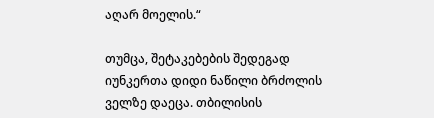აღარ მოელის.“

თუმცა, შეტაკებების შედეგად იუნკერთა დიდი ნაწილი ბრძოლის ველზე დაეცა. თბილისის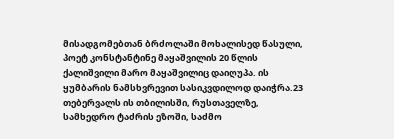მისადგომებთან ბრძოლაში მოხალისედ წასული, პოეტ კონსტანტინე მაყაშვილის 20 წლის ქალიშვილი მარო მაყაშვილიც დაიღუპა. ის ყუმბარის ნამსხვრევით სასიკვდილოდ დაიჭრა.23 თებერვალს ის თბილისში, რუსთაველზე, სამხედრო ტაძრის ეზოში, საძმო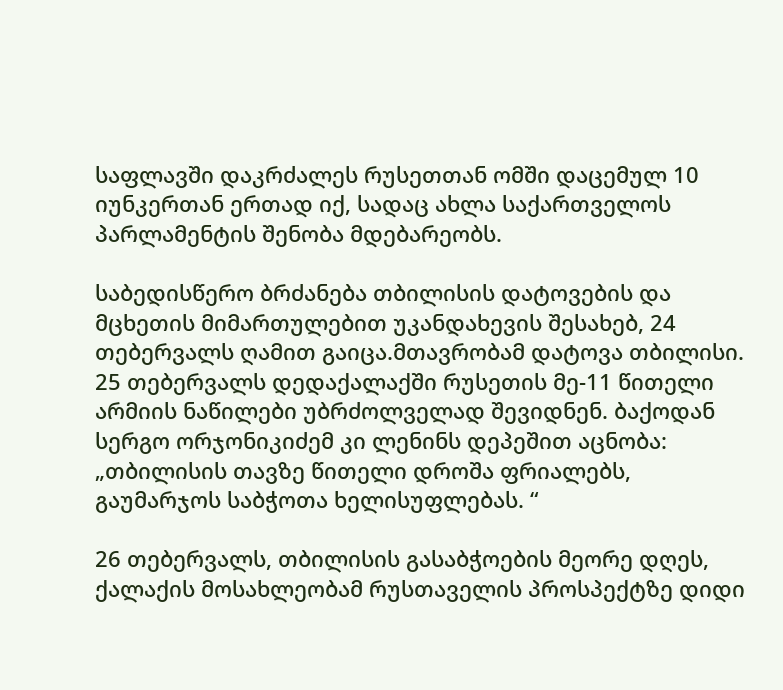საფლავში დაკრძალეს რუსეთთან ომში დაცემულ 10 იუნკერთან ერთად იქ, სადაც ახლა საქართველოს პარლამენტის შენობა მდებარეობს.

საბედისწერო ბრძანება თბილისის დატოვების და მცხეთის მიმართულებით უკანდახევის შესახებ, 24 თებერვალს ღამით გაიცა.მთავრობამ დატოვა თბილისი. 25 თებერვალს დედაქალაქში რუსეთის მე-11 წითელი არმიის ნაწილები უბრძოლველად შევიდნენ. ბაქოდან სერგო ორჯონიკიძემ კი ლენინს დეპეშით აცნობა: „თბილისის თავზე წითელი დროშა ფრიალებს, გაუმარჯოს საბჭოთა ხელისუფლებას. “

26 თებერვალს, თბილისის გასაბჭოების მეორე დღეს, ქალაქის მოსახლეობამ რუსთაველის პროსპექტზე დიდი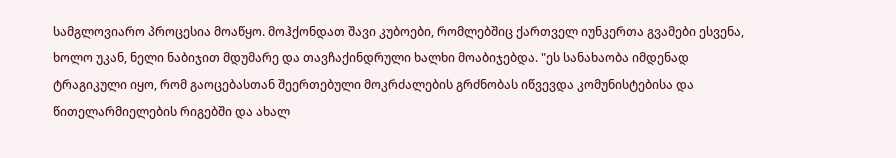სამგლოვიარო პროცესია მოაწყო. მოჰქონდათ შავი კუბოები, რომლებშიც ქართველ იუნკერთა გვამები ესვენა, ხოლო უკან, ნელი ნაბიჯით მდუმარე და თავჩაქინდრული ხალხი მოაბიჯებდა. "ეს სანახაობა იმდენად ტრაგიკული იყო, რომ გაოცებასთან შეერთებული მოკრძალების გრძნობას იწვევდა კომუნისტებისა და წითელარმიელების რიგებში და ახალ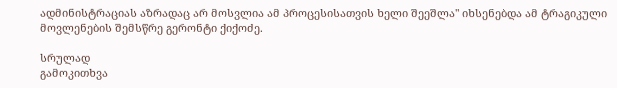ადმინისტრაციას აზრადაც არ მოსვლია ამ პროცესისათვის ხელი შეეშლა" იხსენებდა ამ ტრაგიკული მოვლენების შემსწრე გერონტი ქიქოძე.

სრულად
გამოკითხვა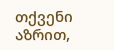თქვენი აზრით,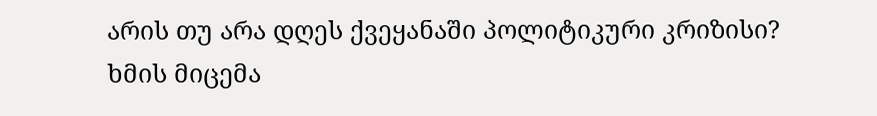არის თუ არა დღეს ქვეყანაში პოლიტიკური კრიზისი?
ხმის მიცემა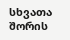სხვათა შორის